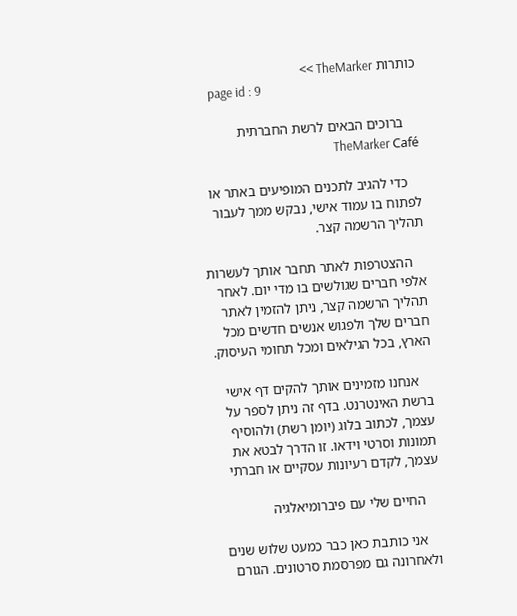כותרות TheMarker >>
    page id : 9

    ברוכים הבאים לרשת החברתית TheMarker Café

    כדי להגיב לתכנים המופיעים באתר או לפתוח בו עמוד אישי, נבקש ממך לעבור תהליך הרשמה קצר.

    ההצטרפות לאתר תחבר אותך לעשרות אלפי חברים שגולשים בו מדי יום. לאחר תהליך הרשמה קצר, ניתן להזמין לאתר חברים שלך ולפגוש אנשים חדשים מכל הארץ, בכל הגילאים ומכל תחומי העיסוק.

    אנחנו מזמינים אותך להקים דף אישי ברשת האינטרנט. בדף זה ניתן לספר על עצמך, לכתוב בלוג (יומן רשת) ולהוסיף תמונות וסרטי וידאו. זו הדרך לבטא את עצמך, לקדם רעיונות עסקיים או חברתי

    החיים שלי עם פיברומיאלגיה

    אני כותבת כאן כבר כמעט שלוש שנים ולאחרונה גם מפרסמת סרטונים. הגורם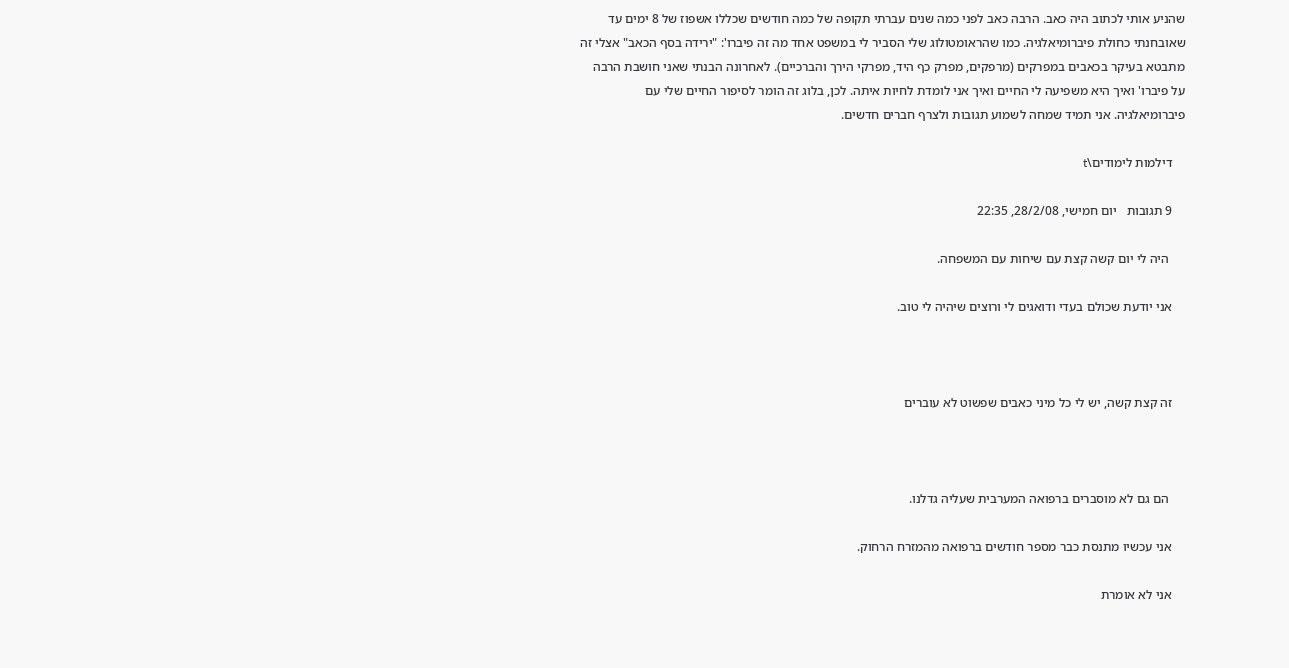שהניע אותי לכתוב היה כאב. הרבה כאב לפני כמה שנים עברתי תקופה של כמה חודשים שכללו אשפוז של 8 ימים עד שאובחנתי כחולת פיברומיאלגיה. כמו שהראומטולוג שלי הסביר לי במשפט אחד מה זה פיברו': "ירידה בסף הכאב" אצלי זה מתבטא בעיקר בכאבים במפרקים (מרפקים, מפרק כף היד, מפרקי הירך והברכיים). לאחרונה הבנתי שאני חושבת הרבה על פיברו' ואיך היא משפיעה לי החיים ואיך אני לומדת לחיות איתה. לכן, בלוג זה הומר לסיפור החיים שלי עם פיברומיאלגיה. אני תמיד שמחה לשמוע תגובות ולצרף חברים חדשים.

    דילמות לימודים\t

    9 תגובות   יום חמישי, 28/2/08, 22:35

     היה לי יום קשה קצת עם שיחות עם המשפחה.

    אני יודעת שכולם בעדי ודואגים לי ורוצים שיהיה לי טוב.



    זה קצת קשה, יש לי כל מיני כאבים שפשוט לא עוברים



     הם גם לא מוסברים ברפואה המערבית שעליה גדלנו.

    אני עכשיו מתנסת כבר מספר חודשים ברפואה מהמזרח הרחוק.

    אני לא אומרת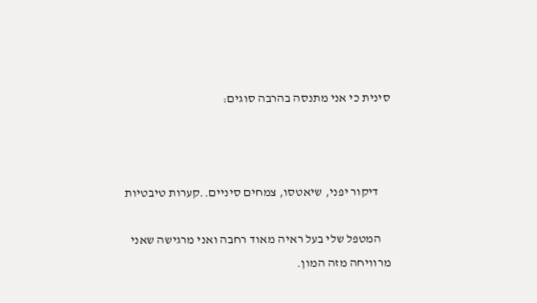סינית כי אני מתנסה בהרבה סוגים:



     דיקור יפני, שיאטסו, צמחים סיניים..קערות טיבטיות

    המטפל שלי בעל ראיה מאוד רחבה ואני מרגישה שאני מרוויחה מזה המון.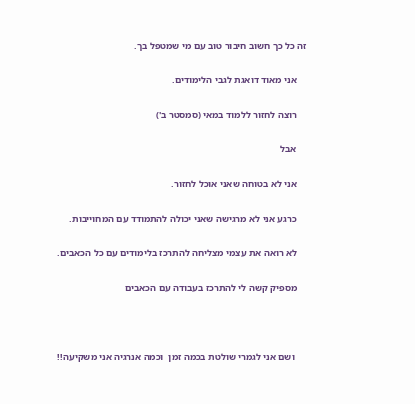זה כל כך חשוב חיבור טוב עם מי שמטפל בך.

    אני מאוד דואגת לגבי הלימודים.

    רוצה לחזור ללמוד במאי (סמסטר ב')

    אבל

    אני לא בטוחה שאני אוכל לחזור.

    כרגע אני לא מרגישה שאני יכולה להתמודד עם המחוייבות.

    לא רואה את עצמי מצליחה להתרכז בלימודים עם כל הכאבים.

    מספיק קשה לי להתרכז בעבודה עם הכאבים



     ושם אני לגמרי שולטת בכמה זמן  וכמה אנרגיה אני משקיעה!!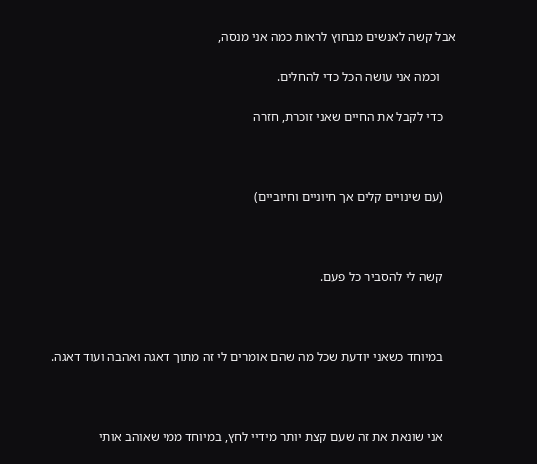אבל קשה לאנשים מבחוץ לראות כמה אני מנסה,

     וכמה אני עושה הכל כדי להחלים.

    כדי לקבל את החיים שאני זוכרת, חזרה



    (עם שינויים קלים אך חיוניים וחיוביים)



    קשה לי להסביר כל פעם.



    במיוחד כשאני יודעת שכל מה שהם אומרים לי זה מתוך דאגה ואהבה ועוד דאגה.



    אני שונאת את זה שעם קצת יותר מידיי לחץ, במיוחד ממי שאוהב אותי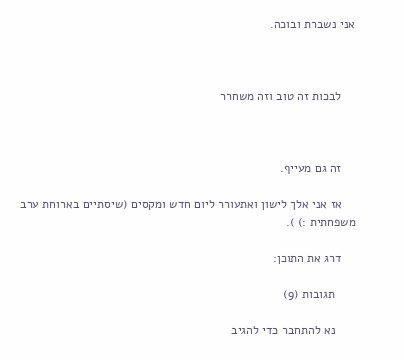אני נשברת ובוכה.



    לבכות זה טוב וזה משחרר



    זה גם מעייף.

    אז אני אלך לישון ואתעורר ליום חדש ומקסים (שיסתיים בארוחת ערב משפחתית :) ).

    דרג את התוכן:

      תגובות (9)

      נא להתחבר כדי להגיב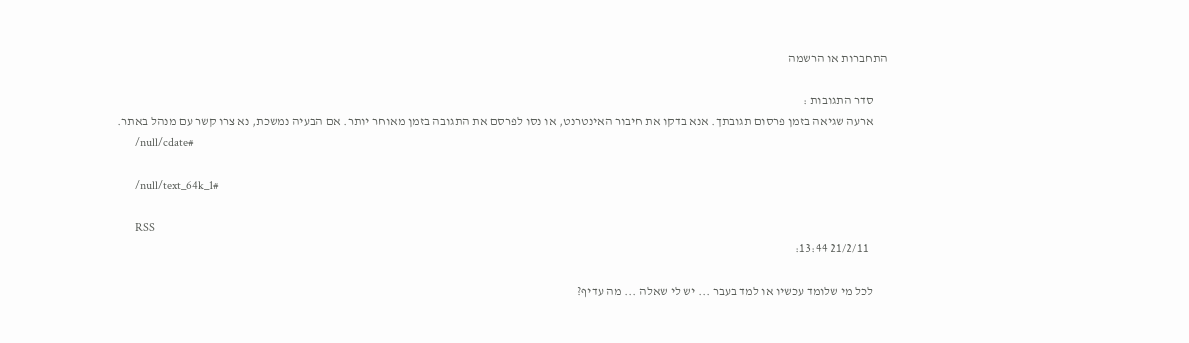התחברות או הרשמה

      סדר התגובות :
      ארעה שגיאה בזמן פרסום תגובתך. אנא בדקו את חיבור האינטרנט, או נסו לפרסם את התגובה בזמן מאוחר יותר. אם הבעיה נמשכת, נא צרו קשר עם מנהל באתר.
      /null/cdate#

      /null/text_64k_1#

      RSS
        21/2/11 13:44:

      לכל מי שלומד עכשיו או למד בעבר ... יש לי שאלה ... מה עדיף?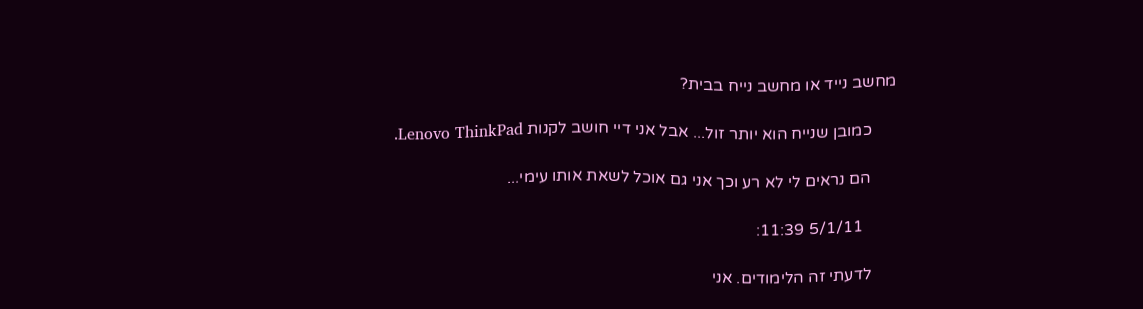מחשב נייד או מחשב נייח בבית?

      כמובן שנייח הוא יותר זול... אבל אני דיי חושב לקנות Lenovo ThinkPad.

      הם נראים לי לא רע וכך אני גם אוכל לשאת אותו עימי...

        5/1/11 11:39:

      לדעתי זה הלימודים. אני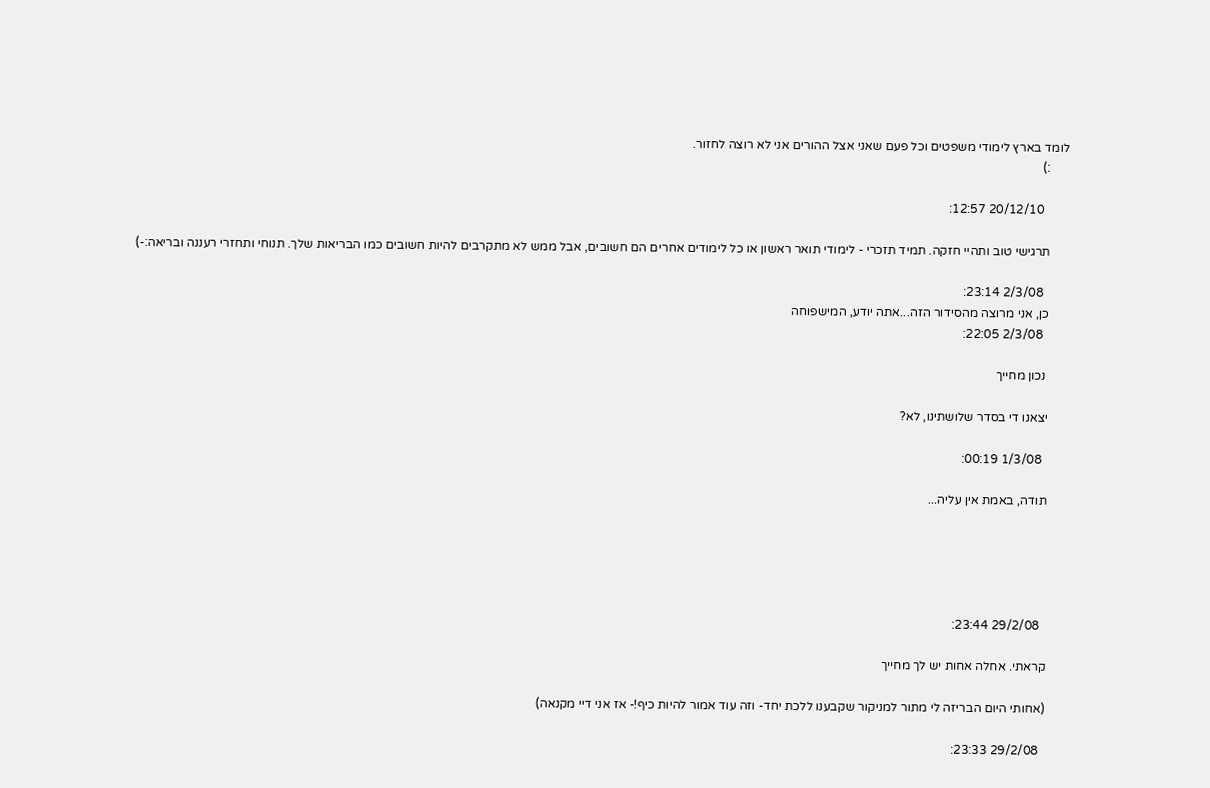לומד בארץ לימודי משפטים וכל פעם שאני אצל ההורים אני לא רוצה לחזור.
      :)

        20/12/10 12:57:

      תרגישי טוב ותהיי חזקה. תמיד תזכרי - לימודי תואר ראשון או כל לימודים אחרים הם חשובים, אבל ממש לא מתקרבים להיות חשובים כמו הבריאות שלך. תנוחי ותחזרי רעננה ובריאה:-)

        2/3/08 23:14:
      כן, אני מרוצה מהסידור הזה...אתה יודע, המישפוחה
        2/3/08 22:05:

       נכון מחייך

      יצאנו די בסדר שלושתינו, לא?

        1/3/08 00:19:

      תודה, באמת אין עליה...





        29/2/08 23:44:

      קראתי. אחלה אחות יש לך מחייך

      (אחותי היום הבריזה לי מתור למניקור שקבענו ללכת יחד- וזה עוד אמור להיות כיף!- אז אני דיי מקנאה)

        29/2/08 23:33: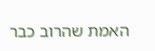האמת שהרוב כבר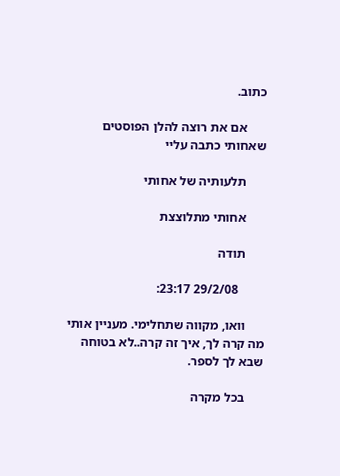כתוב.

      אם את רוצה להלן הפוסטים שאחותי כתבה עליי

      תלעותיה של אחותי

      אחותי מתלוצצת

      תודה

        29/2/08 23:17:

      וואו, מקווה שתחלימי. מעניין אותי מה קרה לך, איך זה קרה..לא בטוחה שבא לך לספר.

      בכל מקרה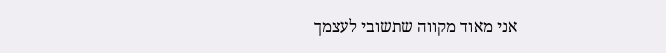אני מאוד מקווה שתשובי לעצמך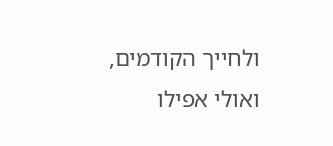ולחייך הקודמים, ואולי אפילו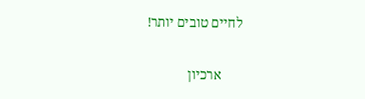לחיים טובים יותר!

      ארכיון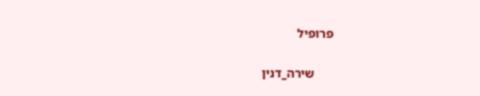פרופיל

      שירה_דנין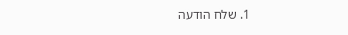1. שלח הודעה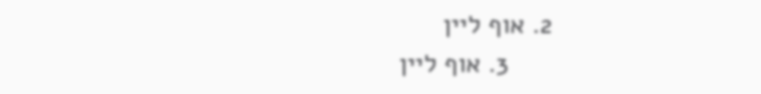2. אוף ליין
      3. אוף ליין